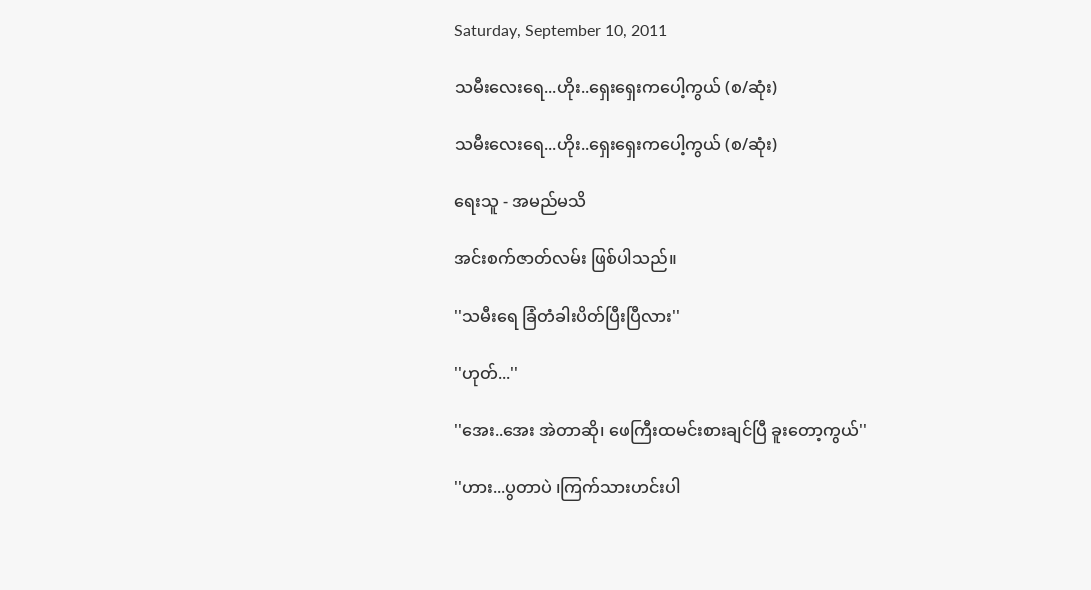Saturday, September 10, 2011

သမီးလေးရေ...ဟိုး..ရှေးရှေးကပေါ့ကွယ် (စ/ဆုံး)

သမီးလေးရေ...ဟိုး..ရှေးရှေးကပေါ့ကွယ် (စ/ဆုံး)

ရေးသူ - အမည်မသိ

အင်းစက်ဇာတ်လမ်း ဖြစ်ပါသည်။

''သမီးရေ ခြံတံခါးပိတ်ပြီးပြီလား''

''ဟုတ်...''

''အေး..အေး အဲတာဆို၊ ဖေကြီးထမင်းစားချင်ပြီ ခူးတော့ကွယ်''

''ဟား...ပွတာပဲ ၊ကြက်သားဟင်းပါ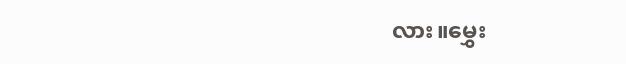လား။မွှေး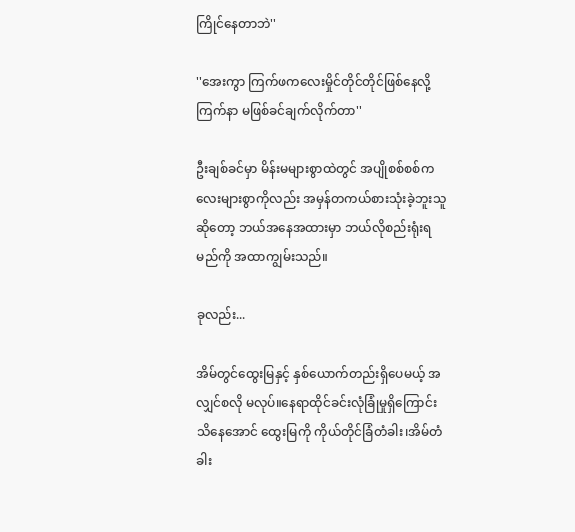ကြိုင်နေတာဘဲ''

''အေးကွာ ကြက်ဖကလေးမှိုင်တိုင်တိုင်ဖြစ်နေလို့ ကြက်နာ မဖြစ်ခင်ချက်လိုက်တာ''

ဦးချစ်ခင်မှာ မိန်းမများစွာထဲတွင် အပျိုစစ်စစ်ကလေးများစွာကိုလည်း အမှန်တကယ်စားသုံးခဲ့ဘူးသူဆိုတော့ ဘယ်အနေအထားမှာ ဘယ်လိုစည်းရုံးရမည်ကို အထာကျွမ်းသည်။

ခုလည်း...

အိမ်တွင်ထွေးမြနှင့် နှစ်ယောက်တည်းရှိပေမယ့် အလျှင်စလို မလုပ်။နေရာထိုင်ခင်းလုံခြုံမှုရှိကြောင်း သိနေအောင် ထွေးမြကို ကိုယ်တိုင်ခြံတံခါး၊အိမ်တံခါး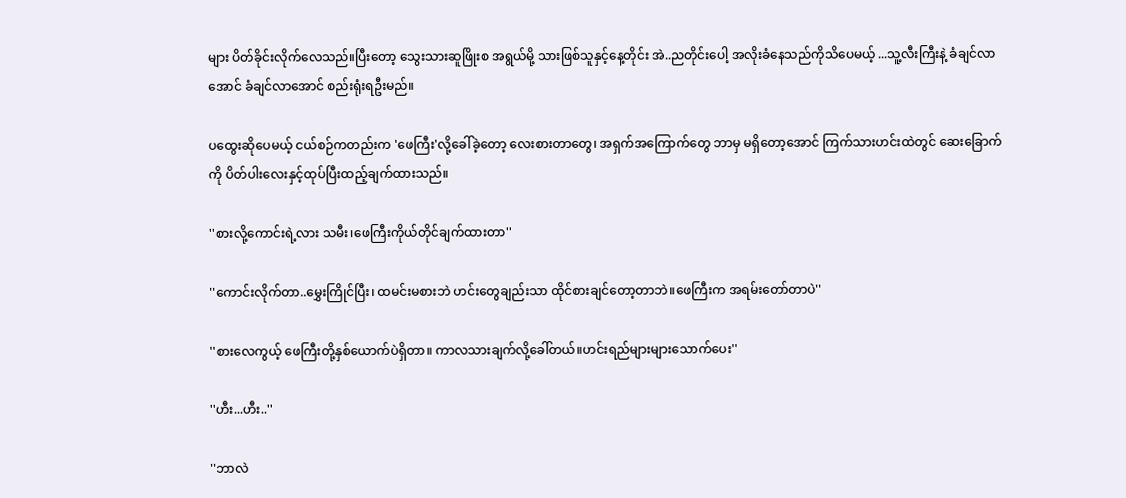များ ပိတ်ခိုင်းလိုက်လေသည်။ပြီးတော့ သွေးသားဆူဖြိုးစ အရွယ်မို့ သားဖြစ်သူနှင့်နေ့တိုင်း အဲ..ညတိုင်းပေါ့ အလိုးခံနေသည်ကိုသိပေမယ့် ...သူ့လီးကြီးနဲ့ ခံချင်လာအောင် ခံချင်လာအောင် စည်းရုံးရဦးမည်။

ပထွေးဆိုပေမယ့် ငယ်စဉ်ကတည်းက 'ဖေကြီး'လို့ခေါ်ခဲ့တော့ လေးစားတာတွေ၊ အရှက်အကြောက်တွေ ဘာမှ မရှိတော့အောင် ကြက်သားဟင်းထဲတွင် ဆေးခြောက်ကို ပိတ်ပါးလေးနှင့်ထုပ်ပြီးထည့်ချက်ထားသည်။

''စားလို့ကောင်းရဲ့လား သမီး၊ဖေကြီးကိုယ်တိုင်ချက်ထားတာ''

''ကောင်းလိုက်တာ..မွှေးကြိုင်ပြီး၊ ထမင်းမစားဘဲ ဟင်းတွေချည်းသာ ထိုင်စားချင်တော့တာဘဲ။ဖေကြီးက အရမ်းတော်တာပဲ''

''စားလေကွယ့် ဖေကြီးတို့နှစ်ယောက်ပဲရှိတာ။ ကာလသားချက်လို့ခေါ်တယ်။ဟင်းရည်များများသောက်ပေး''

''ဟီး...ဟီး..''

''ဘာလဲ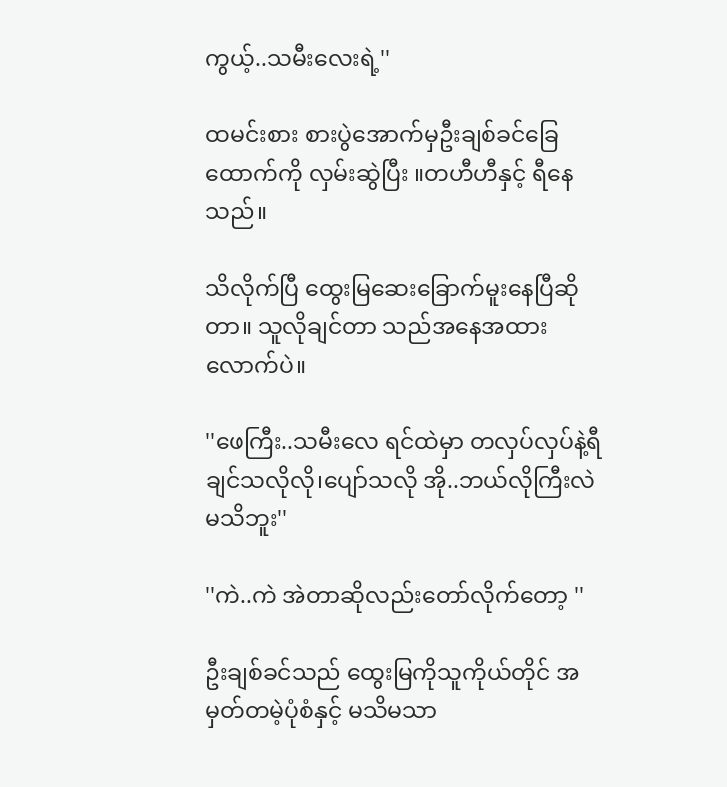ကွယ့်..သမီးလေးရဲ့''

ထမင်းစား စားပွဲအောက်မှဦးချစ်ခင်ခြေထောက်ကို လှမ်းဆွဲပြီး ။တဟီဟီနှင့် ရီနေသည်။

သိလိုက်ပြီ ထွေးမြဆေးခြောက်မူးနေပြီဆိုတာ။ သူလိုချင်တာ သည်အနေအထားလောက်ပဲ။

''ဖေကြီး..သမီးလေ ရင်ထဲမှာ တလှပ်လှပ်နဲ့ရီချင်သလိုလို၊ပျော်သလို အို..ဘယ်လိုကြီးလဲမသိဘူး''

''ကဲ..ကဲ အဲတာဆိုလည်းတော်လိုက်တော့ ''

ဦးချစ်ခင်သည် ထွေးမြကိုသူကိုယ်တိုင် အမှတ်တမဲ့ပုံစံနှင့် မသိမသာ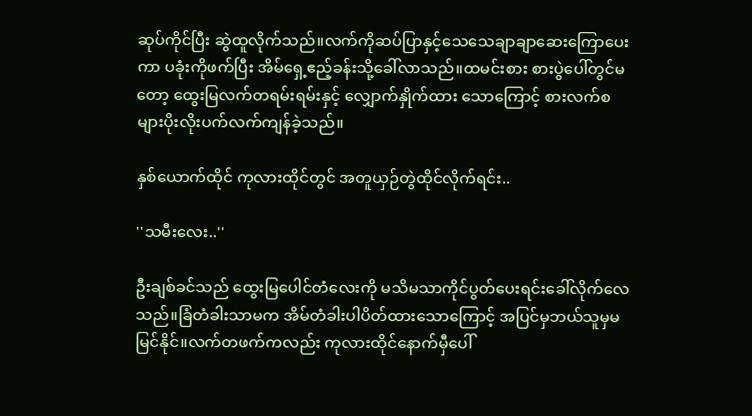ဆုပ်ကိုင်ပြီး ဆွဲထူလိုက်သည်။လက်ကိုဆပ်ပြာနှင့်သေသေချာချာဆေးကြောပေးကာ ပခုံးကိုဖက်ပြီး အိမ်ရှေ့ဧည့်ခန်းသို့ခေါ်လာသည်။ထမင်းစား စားပွဲပေါ်တွင်မတော့ ထွေးမြလက်တရမ်းရမ်းနှင့် လျှောက်နှိုက်ထား သောကြောင့် စားလက်စများပိုးလိုးပက်လက်ကျန်ခဲ့သည်။

နှစ်ယောက်ထိုင် ကုလားထိုင်တွင် အတူယှဉ်တွဲထိုင်လိုက်ရင်း..

''သမီးလေး..''

ဦးချစ်ခင်သည် ထွေးမြပေါင်တံလေးကို မသိမသာကိုင်ပွတ်ပေးရင်းခေါ်လိုက်လေသည်။ခြံတံခါးသာမက အိမ်တံခါးပါပိတ်ထားသောကြောင့် အပြင်မှဘယ်သူမှမမြင်နိုင်။လက်တဖက်ကလည်း ကုလားထိုင်နောက်မှီပေါ်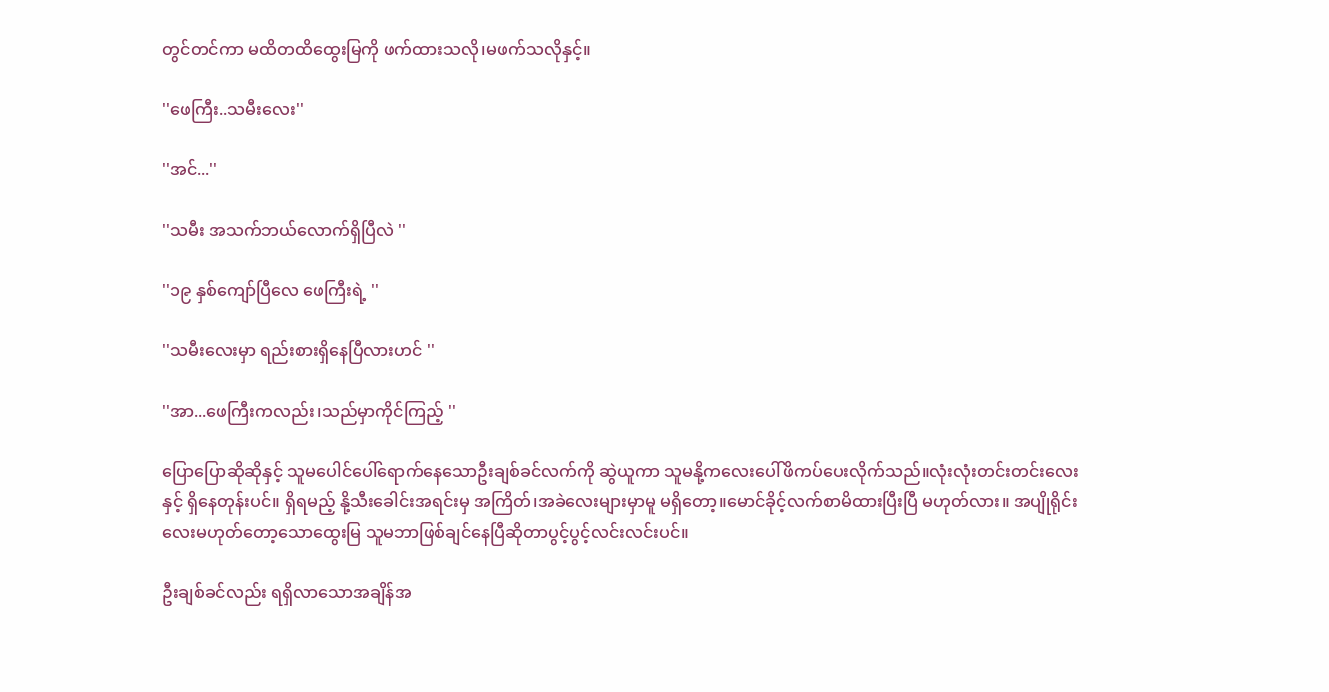တွင်တင်ကာ မထိတထိထွေးမြကို ဖက်ထားသလို၊မဖက်သလိုနှင့်။

''ဖေကြီး..သမီးလေး''

''အင်...''

''သမီး အသက်ဘယ်လောက်ရှိပြီလဲ ''

''၁၉ နှစ်ကျော်ပြီလေ ဖေကြီးရဲ့ ''

''သမီးလေးမှာ ရည်းစားရှိနေပြီလားဟင် ''

''အာ...ဖေကြီးကလည်း၊သည်မှာကိုင်ကြည့် ''

ပြောပြောဆိုဆိုနှင့် သူမပေါင်ပေါ်ရောက်နေသောဦးချစ်ခင်လက်ကို ဆွဲယူကာ သူမနို့ကလေးပေါ်ဖိကပ်ပေးလိုက်သည်။လုံးလုံးတင်းတင်းလေးနှင့် ရှိနေတုန်းပင်။ ရှိရမည့် နို့သီးခေါင်းအရင်းမှ အကြိတ်၊အခဲလေးများမှာမူ မရှိတော့။မောင်ခိုင့်လက်စာမိထားပြီးပြီ မဟုတ်လား။ အပျိုရိုင်းလေးမဟုတ်တော့သောထွေးမြ သူမဘာဖြစ်ချင်နေပြီဆိုတာပွင့်ပွင့်လင်းလင်းပင်။

ဦးချစ်ခင်လည်း ရရှိလာသောအချိန်အ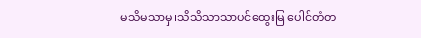မသိမသာမှ၊သိသိသာသာပင်ထွေးမြ ပေါင်တံတ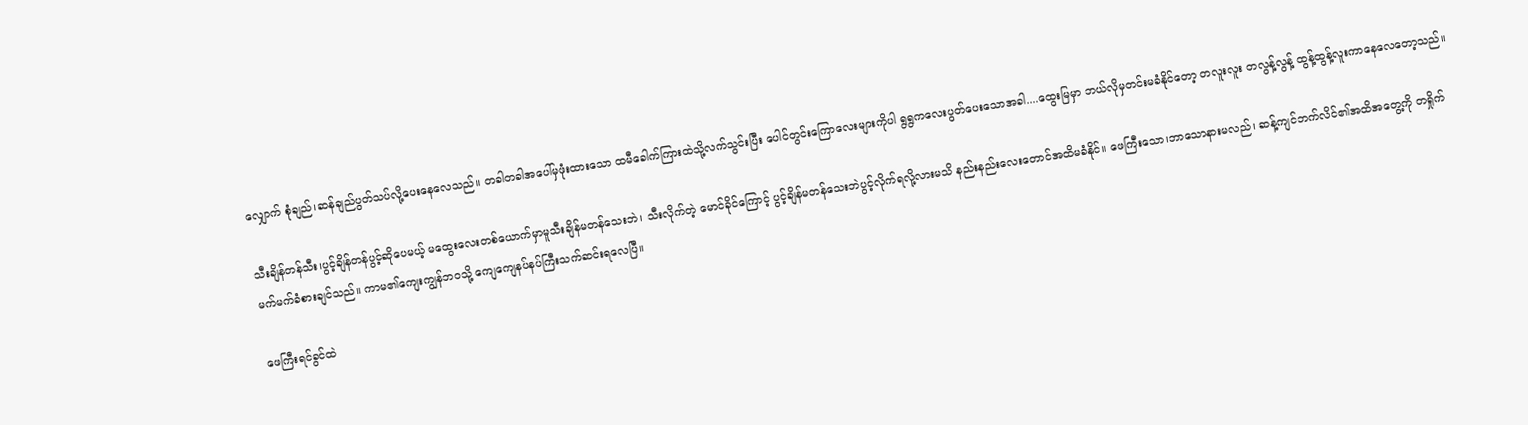လျှောက် စုံချည်၊ဆန်ချည်ပွတ်သပ်လို့ပေးနေလေသည်။ တခါတခါအပေါ်မှဖုံးထားသော ထမီခေါက်ကြားထဲသို့လက်သွင်းပြီး ပေါင်တွင်းကြောလေးများကိုပါ ရွရွကလေးပွတ်ပေးသောအခါ....ထွေးမြမှာ ဘယ်လိုမှတင်းမခံနိုင်တော့ တလူးလူး တလွန့်လွန့် ထွန့်ထွန့်လူးကာနေလေတော့သည်။

သီးချိန်တန်သီး၊ပွင့်ချိန်တန်ပွင့်ဆိုပေမယ့် မထွေးလေးတစ်ယောက်မှာမူသီးချိန်မတန်သေးဘဲ၊ သီးလိုက်တဲ့ မောင်ခိုင်ကြောင့် ပွင့်ချိန်မတန်သေးဘဲပွင့်လိုက်ရလို့လားမသိ နည်းနည်းလေးတောင်အထိမခံနိုင်။ ဖေကြီးသော၊ဘာသောနားမလည်၊ ဆန့်ကျင်ဘက်လိင်၏အထိအတွေ့ကို တရှိုက်မက်မက်ခံစားချင်သည်။ ကာမ၏ကျေးကျွန်ဘဝသို့ ကျေကျေနပ်နပ်ကြီးသက်ဆင်းရလေပြီ။

ဖေကြီးရင်ခွင်ထဲ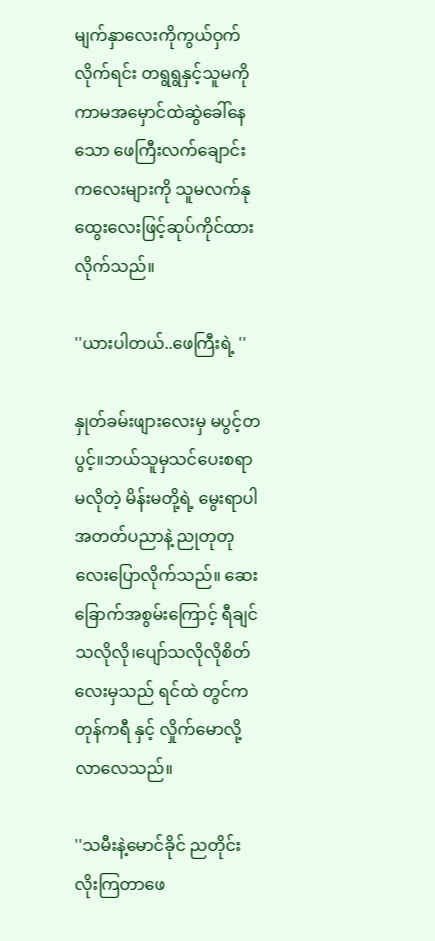မျက်နှာလေးကိုကွယ်ဝှက်လိုက်ရင်း တရွရွနှင့်သူမကိုကာမအမှောင်ထဲဆွဲခေါ်နေသော ဖေကြီးလက်ချောင်းကလေးများကို သူမလက်နုထွေးလေးဖြင့်ဆုပ်ကိုင်ထားလိုက်သည်။

''ယားပါတယ်..ဖေကြီးရဲ့ ''

နှုတ်ခမ်းဖျားလေးမှ မပွင့်တပွင့်။ဘယ်သူမှသင်ပေးစရာမလိုတဲ့ မိန်းမတို့ရဲ့ မွေးရာပါအတတ်ပညာနဲ့ ညုတုတုလေးပြောလိုက်သည်။ ဆေးခြောက်အစွမ်းကြောင့် ရီချင်သလိုလို၊ပျော်သလိုလိုစိတ်လေးမှသည် ရင်ထဲ တွင်ကတုန်ကရီ နှင့် လှိုက်မောလို့လာလေသည်။

''သမီးနဲ့မောင်ခိုင် ညတိုင်းလိုးကြတာဖေ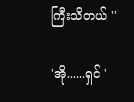ကြီးသိတယ် ''

'အို......ရှင် '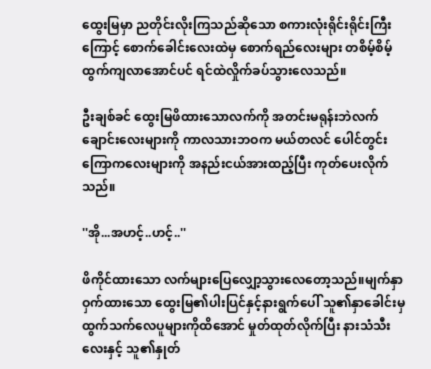ထွေးမြမှာ ညတိုင်းလိုးကြသည်ဆိုသော စကားလုံးရိုင်းရိုင်းကြီးကြောင့် စောက်ခေါင်းလေးထဲမှ စောက်ရည်လေးများ တစိမ့်စိမ့်ထွက်ကျလာအောင်ပင် ရင်ထဲလှိုက်ခပ်သွားလေသည်။

ဦးချစ်ခင် ထွေးမြဖိထားသောလက်ကို အတင်းမရုန်းဘဲလက်ချောင်းလေးများကို ကာလသားဘဝက မယ်တလင် ပေါင်တွင်းကြောကလေးများကို အနည်းငယ်အားထည့်ပြီး ကုတ်ပေးလိုက်သည်။

''အို...အဟင့်..ဟင့်..''

ဖိကိုင်ထားသော လက်များပြေလျှော့သွားလေတော့သည်။မျက်နှာဝှက်ထားသော ထွေးမြ၏ပါးပြင်နှင့်နားရွက်ပေါ် သူ၏နှာခေါင်းမှထွက်သက်လေပူများကိုထိအောင် မှုတ်ထုတ်လိုက်ပြီး နားသံသီးလေးနှင့် သူ၏နှုတ်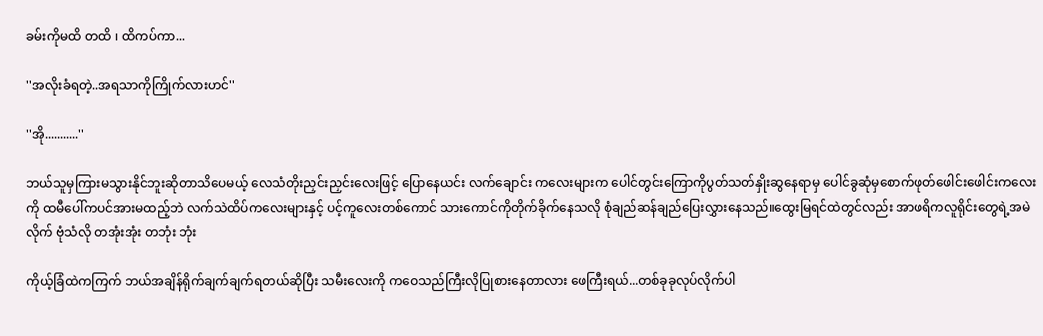ခမ်းကိုမထိ တထိ ၊ ထိကပ်ကာ...

''အလိုးခံရတဲ့..အရသာကိုကြိုက်လားဟင်''

''အို...........''

ဘယ်သူမှကြားမသွားနိုင်ဘူးဆိုတာသိပေမယ့် လေသံတိုးညှင်းညှင်းလေးဖြင့် ပြောနေယင်း လက်ချောင်း ကလေးများက ပေါင်တွင်းကြောကိုပွတ်သတ်နှိုးဆွနေရာမှ ပေါင်ခွဆုံမှစောက်ဖုတ်ဖေါင်းဖေါင်းကလေးကို ထမီပေါ်ကပင်အားမထည့်ဘဲ လက်သဲထိပ်ကလေးများနှင့် ပင့်ကူလေးတစ်ကောင် သားကောင်ကိုတိုက်ခိုက်နေသလို စုံချည်ဆန်ချည်ပြေးလွှားနေသည်။ထွေးမြရင်ထဲတွင်လည်း အာဖရိကလူရိုင်းတွေရဲ့အမဲလိုက် ဗုံသံလို တအုံးအုံး တဘုံး ဘုံး

ကိုယ့်ခြံထဲကကြက် ဘယ်အချိန်ရိုက်ချက်ချက်ရတယ်ဆိုပြီး သမီးလေးကို ကဝေသည်ကြီးလိုပြုစားနေတာလား ဖေကြီးရယ်...တစ်ခုခုလုပ်လိုက်ပါ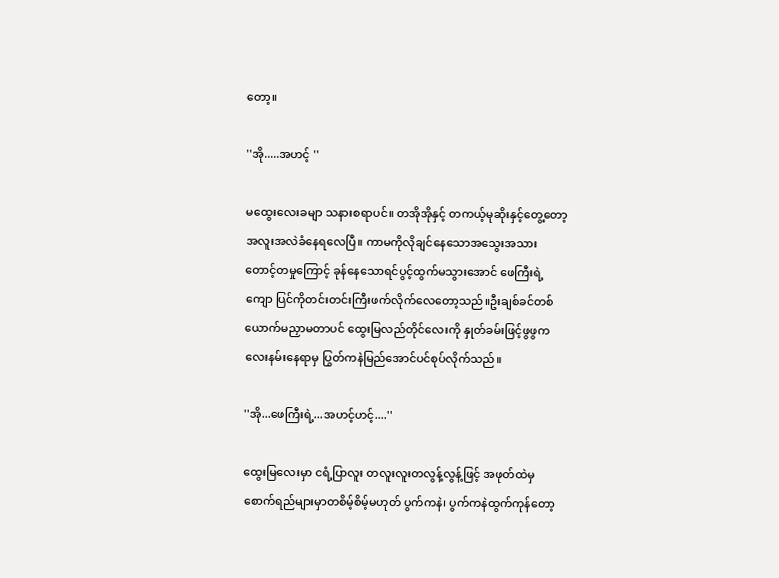တော့။

''အို.....အဟင့် ''

မထွေးလေးခမျာ သနားစရာပင်။ တအိုအိုနှင့် တကယ့်မုဆိုးနှင့်တွေ့တော့အလူးအလဲခံနေရလေပြီ။ ကာမကိုလိုချင်နေသောအသွေးအသားတောင့်တမှုကြောင့် ခုန်နေသောရင်ပွင့်ထွက်မသွားအောင် ဖေကြီးရဲ့ကျော ပြင်ကိုတင်းတင်းကြီးဖက်လိုက်လေတော့သည်။ဦးချစ်ခင်တစ်ယောက်မညှာမတာပင် ထွေးမြလည်တိုင်လေးကို နှုတ်ခမ်းဖြင့်ဖွဖွကလေးနမ်းနေရာမှ ပြွတ်ကနဲမြည်အောင်ပင်စုပ်လိုက်သည်။

''အို...ဖေကြီးရဲ့...အဟင့်ဟင့်....''

ထွေးမြလေးမှာ ငရံ့ပြာလူး တလူးလူးတလွန့်လွန့်ဖြင့် အဖုတ်ထဲမှစောက်ရည်များမှာတစိမ့်စိမ့်မဟုတ် ပွက်ကနဲ၊ ပွက်ကနဲထွက်ကုန်တော့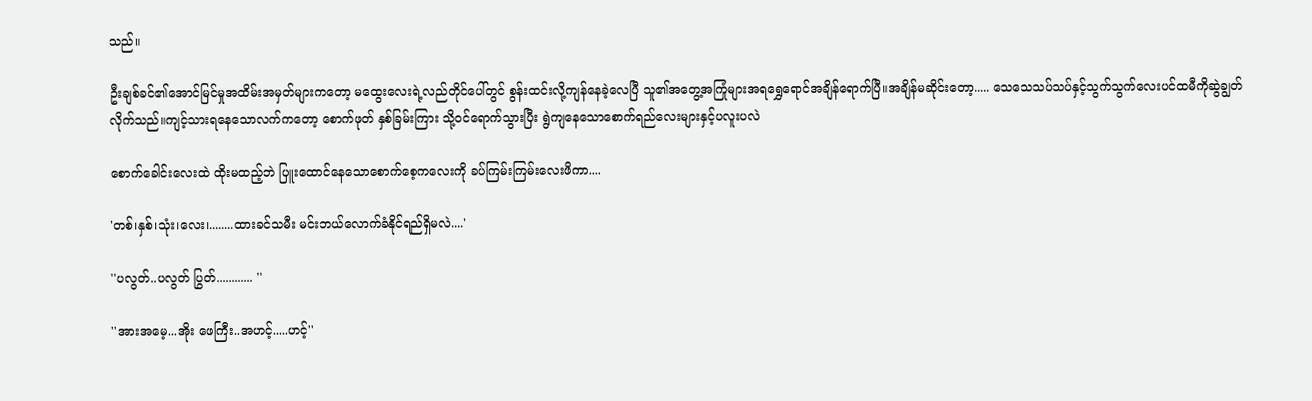သည်။

ဦးချစ်ခင်၏အောင်မြင်မှုအထိမ်းအမှတ်များကတော့ မထွေးလေးရဲ့လည်တိုင်ပေါ်တွင် စွန်းထင်းလို့ကျန်နေခဲ့လေပြီ သူ၏အတွေ့အကြုံများအရရွှေရောင်အချိန်ရောက်ပြီ။အချိန်မဆိုင်းတော့..... သေသေသပ်သပ်နှင့်သွက်သွက်လေးပင်ထမီကိုဆွဲချွတ်လိုက်သည်။ကျင့်သားရနေသောလက်ကတော့ စောက်ဖုတ် နှစ်ခြမ်းကြား သို့ဝင်ရောက်သွားပြီး ရွဲကျနေသောစောက်ရည်လေးများနှင့်ပလူးပလဲ

စောက်ခေါင်းလေးထဲ ထိုးမထည့်ဘဲ ပြူးထောင်နေသောစောက်စေ့ကလေးကို ခပ်ကြမ်းကြမ်းလေးဖိကာ....

'တစ်၊နှစ်၊သုံး၊လေး၊........ထားခင်သမီး မင်းဘယ်လောက်ခံနိုင်ရည်ရှိမလဲ....'

''ပလွတ်..ပလွတ် ပြွတ်............ ''

''အားအမေ့...အိုး ဖေကြီး..အဟင့်.....ဟင့်''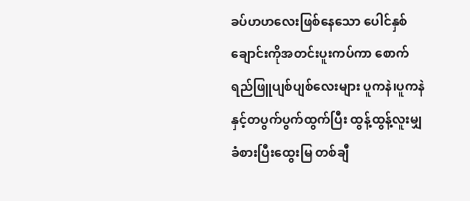ခပ်ဟဟလေးဖြစ်နေသော ပေါင်နှစ်ချောင်းကိုအတင်းပူးကပ်ကာ စောက်ရည်ဖြူပျစ်ပျစ်လေးများ ပူကနဲ၊ပူကနဲ နှင့်တပွက်ပွက်ထွက်ပြီး ထွန့်ထွန့်လူးမျှခံစားပြီးထွေးမြ တစ်ချီ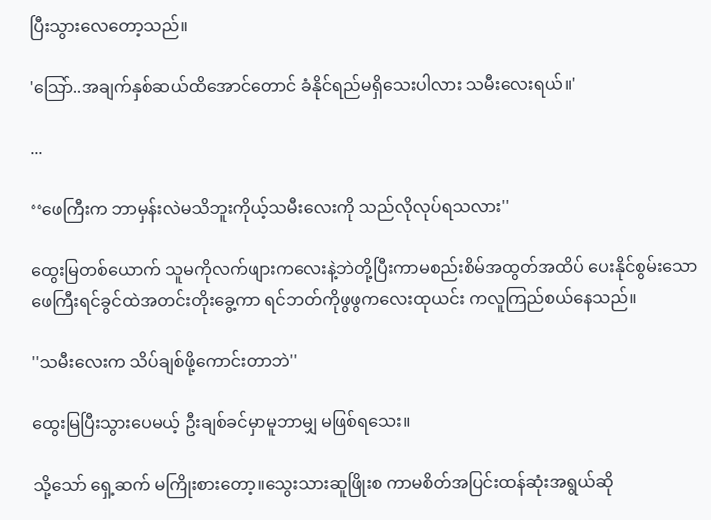ပြီးသွားလေတော့သည်။

'သြော်..အချက်နှစ်ဆယ်ထိအောင်တောင် ခံနိုင်ရည်မရှိသေးပါလား သမီးလေးရယ်။'

...

‘‘ဖေကြီးက ဘာမှန်းလဲမသိဘူးကိုယ့်သမီးလေးကို သည်လိုလုပ်ရသလား''

ထွေးမြတစ်ယောက် သူမကိုလက်ဖျားကလေးနဲ့ဘဲတို့ပြီးကာမစည်းစိမ်အထွတ်အထိပ် ပေးနိုင်စွမ်းသော ဖေကြီးရင်ခွင်ထဲအတင်းတိုးခွေ့ကာ ရင်ဘတ်ကိုဖွဖွကလေးထုယင်း ကလူကြည်စယ်နေသည်။

''သမီးလေးက သိပ်ချစ်ဖို့ကောင်းတာဘဲ''

ထွေးမြပြီးသွားပေမယ့် ဦးချစ်ခင်မှာမူဘာမျှ မဖြစ်ရသေး။

သို့သော် ရှေ့ဆက် မကြိုးစားတော့။သွေးသားဆူဖြိုးစ ကာမစိတ်အပြင်းထန်ဆုံးအရွယ်ဆို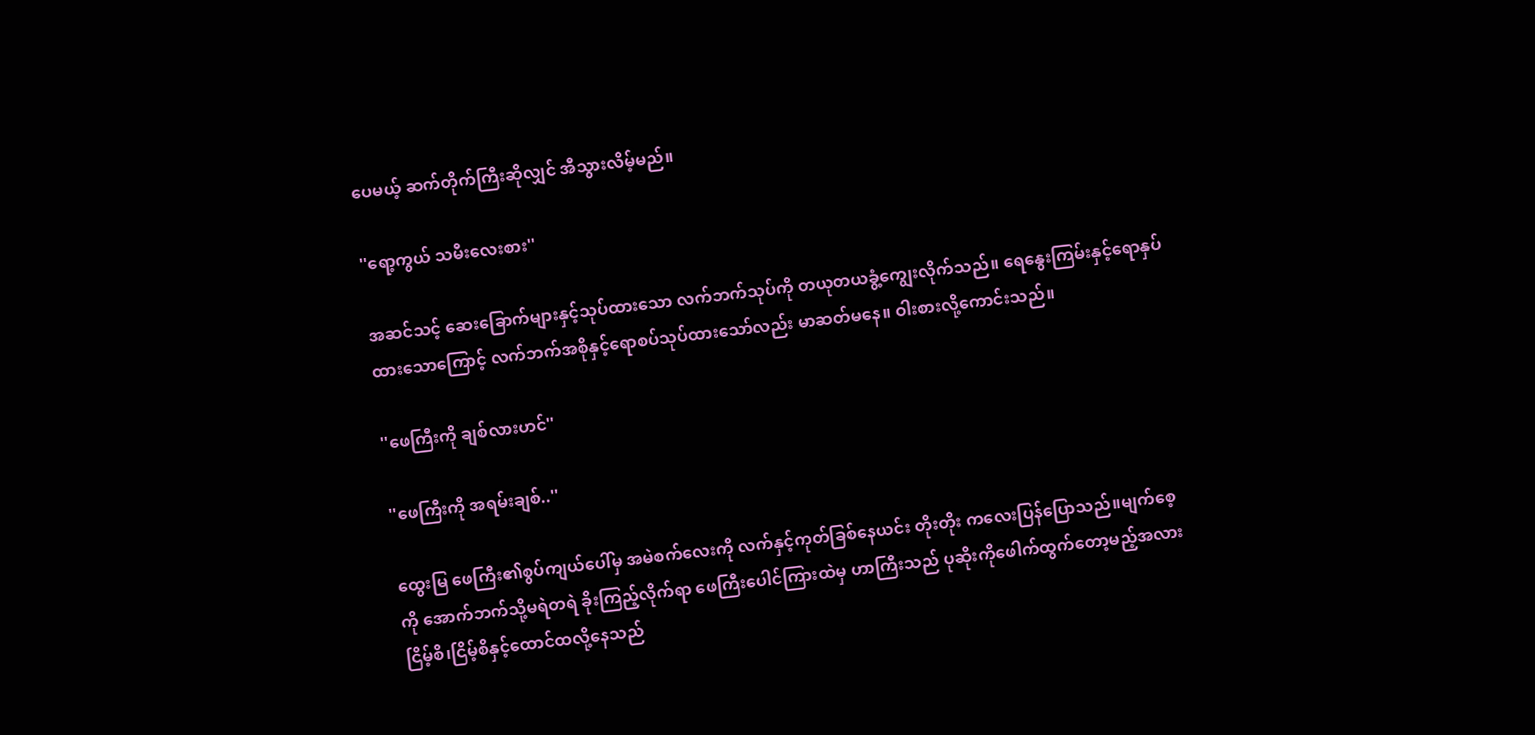ပေမယ့် ဆက်တိုက်ကြီးဆိုလျှင် အီသွားလိမ့်မည်။

''ရော့ကွယ် သမီးလေးစား''

အဆင်သင့် ဆေးခြောက်များနှင့်သုပ်ထားသော လက်ဘက်သုပ်ကို တယုတယခွံ့ကျွေးလိုက်သည်။ ရေနွေးကြမ်းနှင့်ရောနှပ်ထားသောကြောင့် လက်ဘက်အစိုနှင့်ရောစပ်သုပ်ထားသော်လည်း မာဆတ်မနေ။ ဝါးစားလို့ကောင်းသည်။

''ဖေကြီးကို ချစ်လားဟင်''

''ဖေကြီးကို အရမ်းချစ်..''

ထွေးမြ ဖေကြီး၏စွပ်ကျယ်ပေါ်မှ အမဲစက်လေးကို လက်နှင့်ကုတ်ခြစ်နေယင်း တိုးတိုး ကလေးပြန်ပြောသည်။မျက်စေ့ကို အောက်ဘက်သို့မရဲတရဲ ခိုးကြည့်လိုက်ရာ ဖေကြီးပေါင်ကြားထဲမှ ဟာကြီးသည် ပုဆိုးကိုဖေါက်ထွက်တော့မည့်အလား ငြိမ့်စိ၊ငြိမ့်စိနှင့်ထောင်ထလို့နေသည်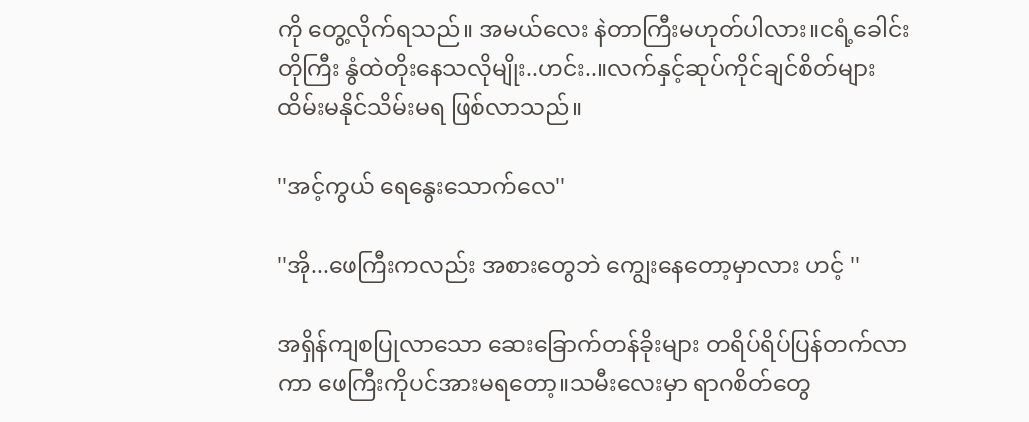ကို တွေ့လိုက်ရသည်။ အမယ်လေး နဲတာကြီးမဟုတ်ပါလား။ငရံ့ခေါင်းတိုကြီး နွံထဲတိုးနေသလိုမျိုး..ဟင်း..။လက်နှင့်ဆုပ်ကိုင်ချင်စိတ်များ ထိမ်းမနိုင်သိမ်းမရ ဖြစ်လာသည်။

''အင့်ကွယ် ရေနွေးသောက်လေ''

''အို...ဖေကြီးကလည်း အစားတွေဘဲ ကျွေးနေတော့မှာလား ဟင့် ''

အရှိန်ကျစပြုလာသော ဆေးခြောက်တန်ခိုးများ တရိပ်ရိပ်ပြန်တက်လာကာ ဖေကြီးကိုပင်အားမရတော့။သမီးလေးမှာ ရာဂစိတ်တွေ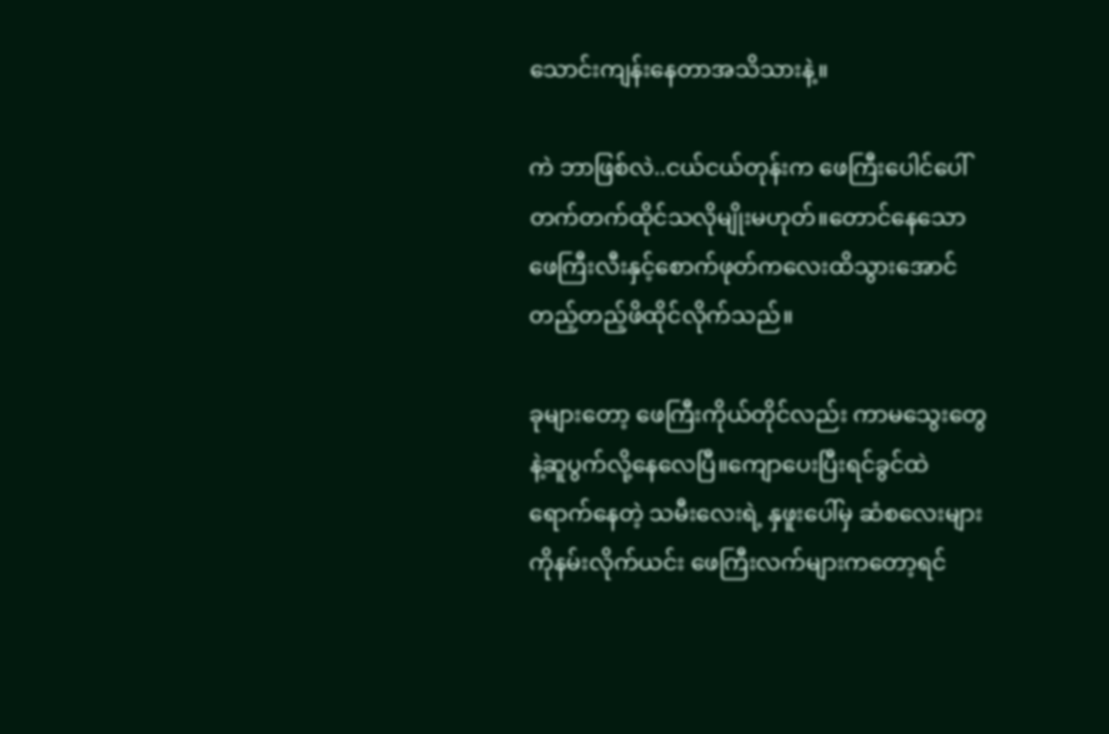သောင်းကျန်းနေတာအသိသားနဲ့။

ကဲ ဘာဖြစ်လဲ..ငယ်ငယ်တုန်းက ဖေကြီးပေါင်ပေါ်တက်တက်ထိုင်သလိုမျိုးမဟုတ်။တောင်နေသောဖေကြီးလီးနှင့်စောက်ဖုတ်ကလေးထိသွားအောင် တည့်တည့်ဖိထိုင်လိုက်သည်။

ခုများတော့ ဖေကြီးကိုယ်တိုင်လည်း ကာမသွေးတွေ နဲ့ဆူပွက်လို့နေလေပြီ။ကျောပေးပြီးရင်ခွင်ထဲ ရောက်နေတဲ့ သမီးလေးရဲ့ နှဖူးပေါ်မှ ဆံစလေးများကိုနမ်းလိုက်ယင်း ဖေကြီးလက်များကတော့ရင်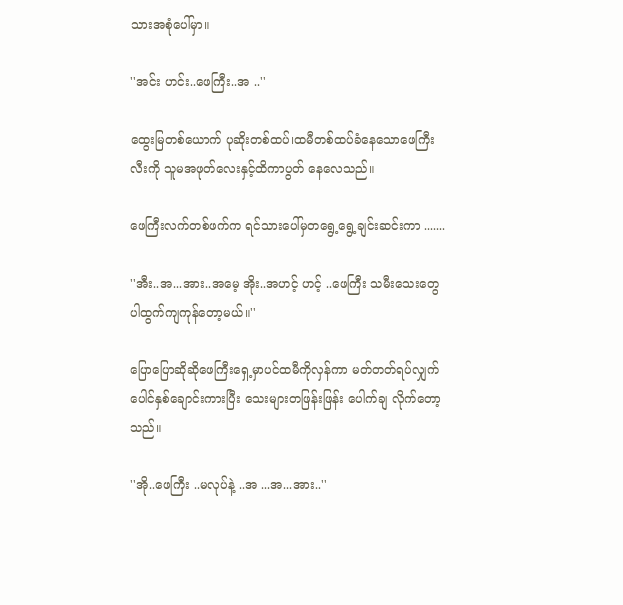သားအစုံပေါ်မှာ။

''အင်း ဟင်း..ဖေကြီး..အ ..''

ထွေးမြတစ်ယောက် ပုဆိုးတစ်ထပ်၊ထမီတစ်ထပ်ခံနေသောဖေကြီးလီးကို သူမအဖုတ်လေးနှင့်ထိကာပွတ် နေလေသည်။

ဖေကြီးလက်တစ်ဖက်က ရင်သားပေါ်မှတရွေ့ရွေ့ချင်းဆင်းကာ .......

''အီး..အ...အား..အမေ့ အိုး..အဟင့် ဟင့် ..ဖေကြီး သမီးသေးတွေပါထွက်ကျကုန်တော့မယ်။''

ပြောပြောဆိုဆိုဖေကြီးရှေ့မှာပင်ထမီကိုလှန်ကာ မတ်တတ်ရပ်လျှက်ပေါင်နှစ်ချောင်းကားပြီး သေးများတဖြန်းဖြန်း ပေါက်ချ လိုက်တော့သည်။

''အို..ဖေကြီး ..မလုပ်နဲ့ ..အ ...အ...အား..''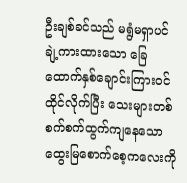ဦးချစ်ခင်သည် မရွံမရှာပင် ချဲ့ကားထားသော ခြေထောက်နှစ်ချောင်းကြားဝင်ထိုင်လိုက်ပြီး သေးများတစ်စက်စက်ထွက်ကျနေသော ထွေးမြစောက်စေ့ကလေးကို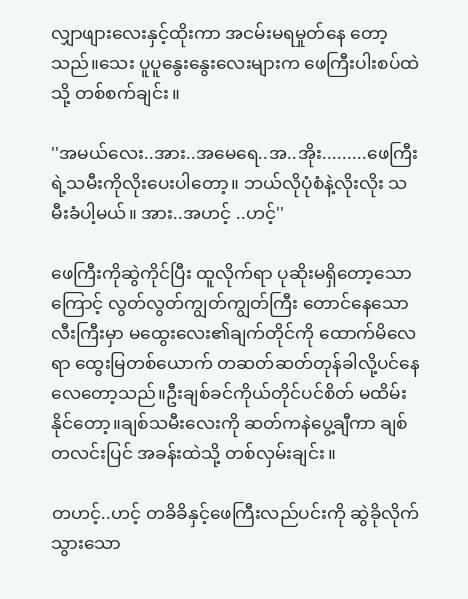လျှာဖျားလေးနှင့်ထိုးကာ အငမ်းမရမှုတ်နေ တော့သည်။သေး ပူပူနွေးနွေးလေးများက ဖေကြီးပါးစပ်ထဲသို့ တစ်စက်ချင်း။

''အမယ်လေး..အား..အမေရေ..အ..အိုး.........ဖေကြီးရဲ့သမီးကိုလိုးပေးပါတော့။ ဘယ်လိုပုံစံနဲ့လိုးလိုး သမီးခံပါ့မယ်။ အား..အဟင့် ..ဟင့်''

ဖေကြီးကိုဆွဲကိုင်ပြီး ထူလိုက်ရာ ပုဆိုးမရှိတော့သောကြောင့် လွတ်လွတ်ကျွတ်ကျွတ်ကြီး တောင်နေသော လီးကြီးမှာ မထွေးလေး၏ချက်တိုင်ကို ထောက်မိလေရာ ထွေးမြတစ်ယောက် တဆတ်ဆတ်တုန်ခါလို့ပင်နေလေတော့သည်။ဦးချစ်ခင်ကိုယ်တိုင်ပင်စိတ် မထိမ်းနိုင်တော့။ချစ်သမီးလေးကို ဆတ်ကနဲပွေ့ချီကာ ချစ်တလင်းပြင် အခန်းထဲသို့ တစ်လှမ်းချင်း။

တဟင့်..ဟင့် တခိခိနှင့်ဖေကြီးလည်ပင်းကို ဆွဲခိုလိုက်သွားသော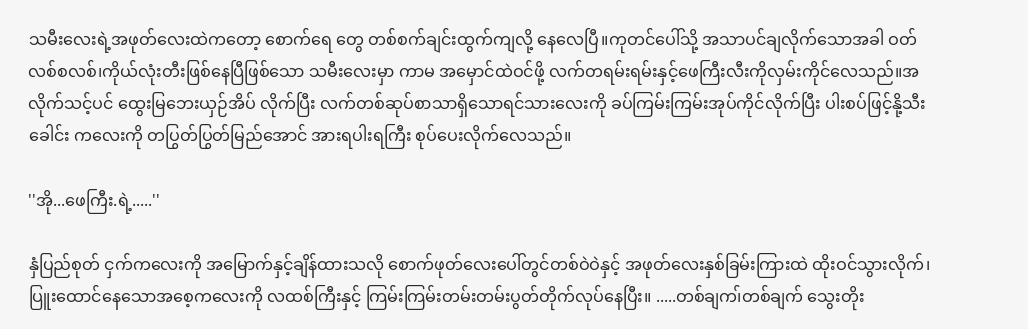သမီးလေးရဲ့အဖုတ်လေးထဲကတော့ စောက်ရေ တွေ တစ်စက်ချင်းထွက်ကျလို့ နေလေပြီ။ကုတင်ပေါ်သို့ အသာပင်ချလိုက်သောအခါ ဝတ်လစ်စလစ်၊ကိုယ်လုံးတီးဖြစ်နေပြီဖြစ်သော သမီးလေးမှာ ကာမ အမှောင်ထဲဝင်ဖို့ လက်တရမ်းရမ်းနှင့်ဖေကြီးလီးကိုလှမ်းကိုင်လေသည်။အလိုက်သင့်ပင် ထွေးမြဘေးယှဉ်အိပ် လိုက်ပြီး လက်တစ်ဆုပ်စာသာရှိသောရင်သားလေးကို ခပ်ကြမ်းကြမ်းအုပ်ကိုင်လိုက်ပြီး ပါးစပ်ဖြင့်နို့သီးခေါင်း ကလေးကို တပြွတ်ပြွတ်မြည်အောင် အားရပါးရကြီး စုပ်ပေးလိုက်လေသည်။

''အို...ဖေကြီး.ရဲ့.....''

နှံပြည်စုတ် ငှက်ကလေးကို အမြောက်နှင့်ချိန်ထားသလို စောက်ဖုတ်လေးပေါ်တွင်တစ်ဝဲဝဲနှင့် အဖုတ်လေးနှစ်ခြမ်းကြားထဲ ထိုးဝင်သွားလိုက်၊ ပြူးထောင်နေသောအစေ့ကလေးကို လထစ်ကြီးနှင့် ကြမ်းကြမ်းတမ်းတမ်းပွတ်တိုက်လုပ်နေပြီး။ .....တစ်ချက၊်တစ်ချက် သွေးတိုး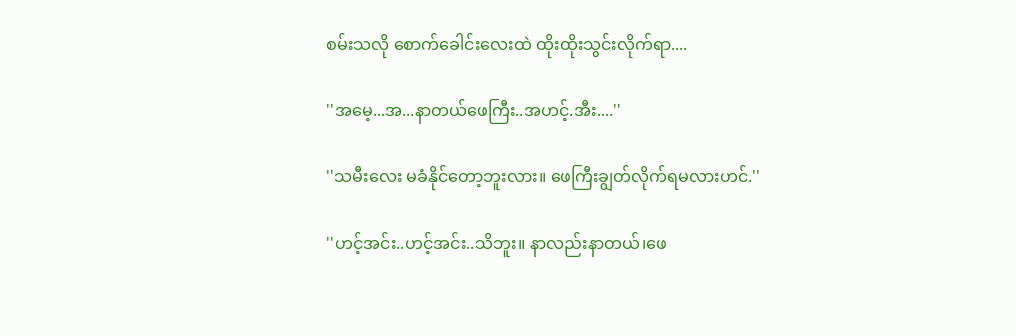စမ်းသလို စောက်ခေါင်းလေးထဲ ထိုးထိုးသွင်းလိုက်ရာ....

''အမေ့...အ...နာတယ်ဖေကြီး..အဟင့်.အီး....''

''သမီးလေး မခံနိုင်တော့ဘူးလား။ ဖေကြီးချွတ်လိုက်ရမလားဟင်.''

''ဟင့်အင်း..ဟင့်အင်း..သိဘူး။ နာလည်းနာတယ်၊ဖေ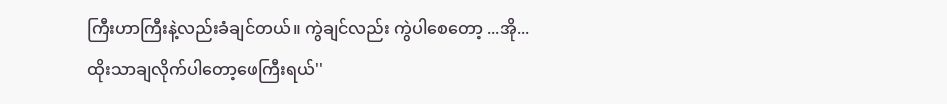ကြီးဟာကြီးနဲ့လည်းခံချင်တယ်။ ကွဲချင်လည်း ကွဲပါစေတော့ ...အို...ထိုးသာချလိုက်ပါတော့ဖေကြီးရယ်''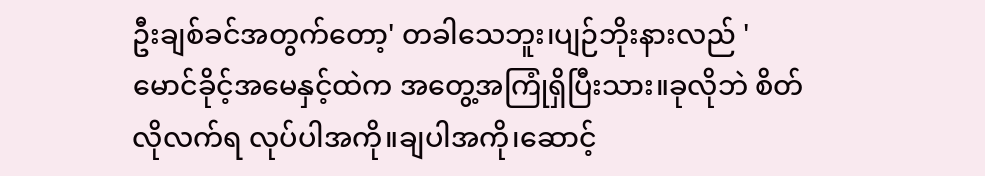ဦးချစ်ခင်အတွက်တော့' တခါသေဘူး၊ပျဉ်ဘိုးနားလည် ' မောင်ခိုင့်အမေနှင့်ထဲက အတွေ့အကြုံရှိပြီးသား။ခုလိုဘဲ စိတ်လိုလက်ရ လုပ်ပါအကို။ချပါအကို၊ဆောင့်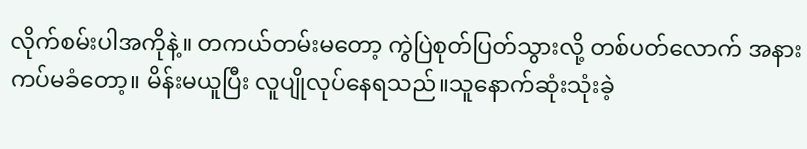လိုက်စမ်းပါအကိုနဲ့။ တကယ်တမ်းမတော့ ကွဲပြဲစုတ်ပြတ်သွားလို့ တစ်ပတ်လောက် အနားကပ်မခံတော့။ မိန်းမယူပြီး လူပျိုလုပ်နေရသည်။သူနောက်ဆုံးသုံးခဲ့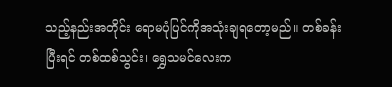သည့်နည်းအတိုင်း ရောမပုံပြင်ကိုအသုံးချရတော့မည်။ တစ်ခန်းပြီးရင် တစ်ထစ်သွင်း၊ ရွှေသမင်လေးက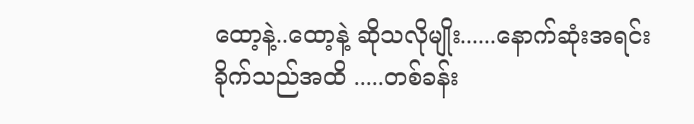ထော့နဲ့..ထော့နဲ့ ဆိုသလိုမျိုး......နောက်ဆုံးအရင်းခိုက်သည်အထိ .....တစ်ခန်း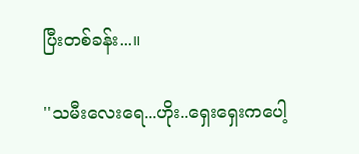ပြီးတစ်ခန်း...။

''သမီးလေးရေ...ဟိုး..ရှေးရှေးကပေါ့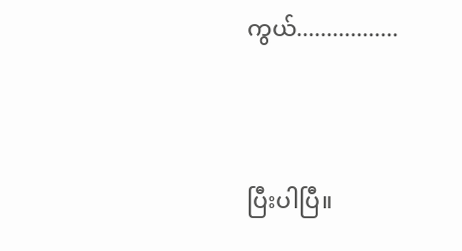ကွယ်.................



ပြီးပါပြီ။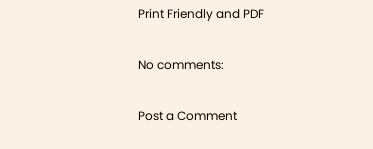Print Friendly and PDF

No comments:

Post a Comment